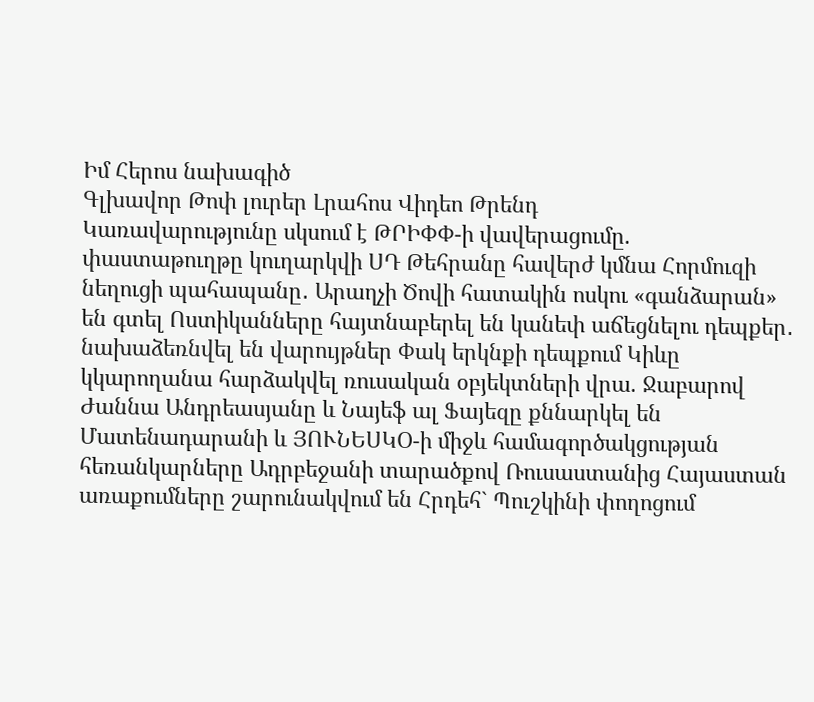Իմ Հերոս նախագիծ
Գլխավոր Թոփ լուրեր Լրահոս Վիդեո Թրենդ
Կառավարությունը սկսում է ԹՐԻՓՓ-ի վավերացումը. փաստաթուղթը կուղարկվի ՍԴ Թեհրանը հավերժ կմնա Հորմուզի նեղուցի պահապանը․ Արաղչի Ծովի հատակին ոսկու «գանձարան» են գտել Ոստիկանները հայտնաբերել են կանեփ աճեցնելու դեպքեր․ նախաձեռնվել են վարույթներ Փակ երկնքի դեպքում Կիևը կկարողանա հարձակվել ռուսական օբյեկտների վրա. Ջաբարով Ժաննա Անդրեասյանը և Նայեֆ ալ Ֆայեզը քննարկել են Մատենադարանի և ՅՈՒՆԵՍԿՕ-ի միջև համագործակցության հեռանկարները Ադրբեջանի տարածքով Ռուսաստանից Հայաստան առաքումները շարունակվում են Հրդեհ` Պուշկինի փողոցում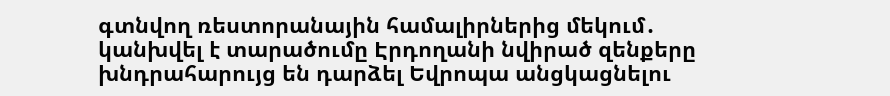գտնվող ռեստորանային համալիրներից մեկում․ կանխվել է տարածումը Էրդողանի նվիրած զենքերը խնդրահարույց են դարձել Եվրոպա անցկացնելու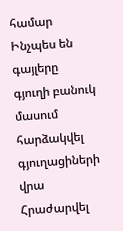համար Ինչպես են գայլերը գյուղի բանուկ մասում հարձակվել գյուղացիների վրա Հրաժարվել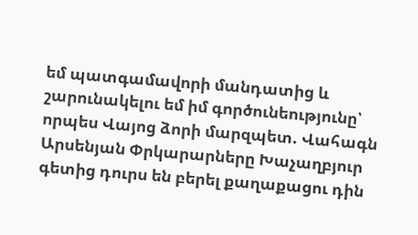եմ պատգամավորի մանդատից և շարունակելու եմ իմ գործունեությունը՝ որպես Վայոց ձորի մարզպետ. Վահագն Արսենյան Փրկարարները Խաչաղբյուր գետից դուրս են բերել քաղաքացու դին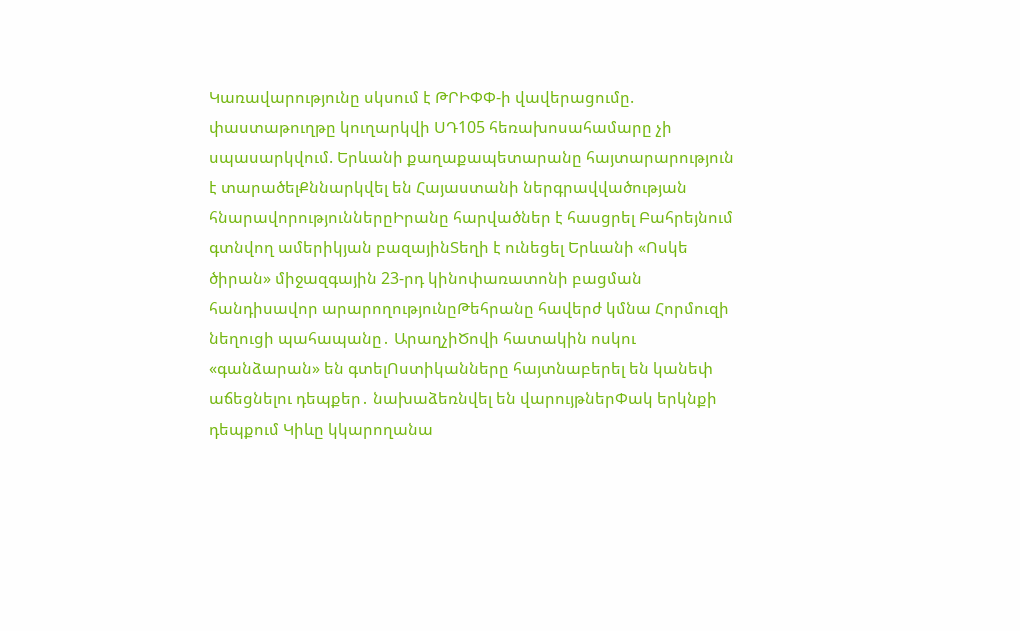Կառավարությունը սկսում է ԹՐԻՓՓ-ի վավերացումը. փաստաթուղթը կուղարկվի ՍԴ105 հեռախոսահամարը չի սպասարկվում. Երևանի քաղաքապետարանը հայտարարություն է տարածելՔննարկվել են Հայաստանի ներգրավվածության հնարավորություններըԻրանը հարվածներ է հասցրել Բահրեյնում գտնվող ամերիկյան բազայինՏեղի է ունեցել Երևանի «Ոսկե ծիրան» միջազգային 23-րդ կինոփառատոնի բացման հանդիսավոր արարողությունըԹեհրանը հավերժ կմնա Հորմուզի նեղուցի պահապանը․ ԱրաղչիԾովի հատակին ոսկու «գանձարան» են գտելՈստիկանները հայտնաբերել են կանեփ աճեցնելու դեպքեր․ նախաձեռնվել են վարույթներՓակ երկնքի դեպքում Կիևը կկարողանա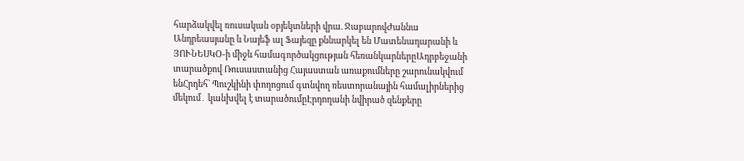հարձակվել ռուսական օբյեկտների վրա. ՋաբարովԺաննա Անդրեասյանը և Նայեֆ ալ Ֆայեզը քննարկել են Մատենադարանի և ՅՈՒՆԵՍԿՕ-ի միջև համագործակցության հեռանկարներըԱդրբեջանի տարածքով Ռուսաստանից Հայաստան առաքումները շարունակվում ենՀրդեհ` Պուշկինի փողոցում գտնվող ռեստորանային համալիրներից մեկում․ կանխվել է տարածումըԷրդողանի նվիրած զենքերը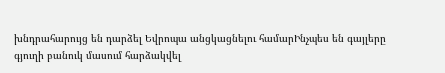խնդրահարույց են դարձել Եվրոպա անցկացնելու համարԻնչպես են գայլերը գյուղի բանուկ մասում հարձակվել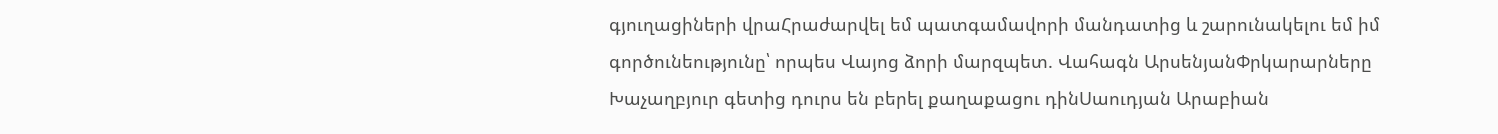գյուղացիների վրաՀրաժարվել եմ պատգամավորի մանդատից և շարունակելու եմ իմ գործունեությունը՝ որպես Վայոց ձորի մարզպետ. Վահագն ԱրսենյանՓրկարարները Խաչաղբյուր գետից դուրս են բերել քաղաքացու դինՍաուդյան Արաբիան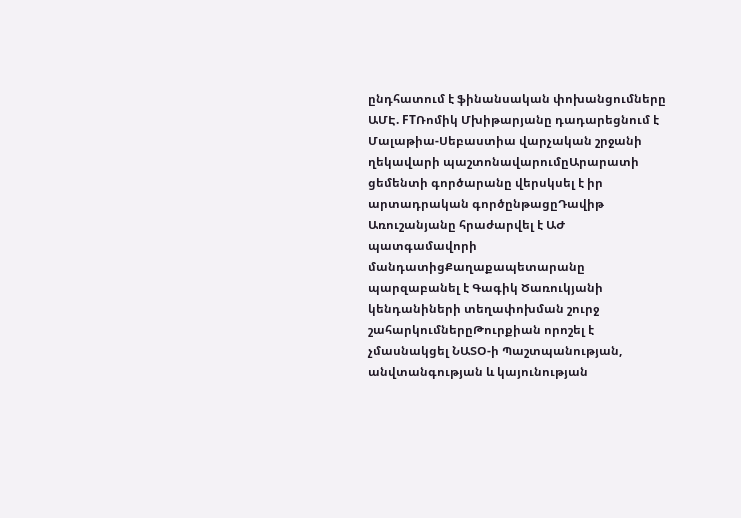ընդհատում է ֆինանսական փոխանցումները ԱՄԷ. FTՌոմիկ Մխիթարյանը դադարեցնում է Մալաթիա-Սեբաստիա վարչական շրջանի ղեկավարի պաշտոնավարումըԱրարատի ցեմենտի գործարանը վերսկսել է իր արտադրական գործընթացըԴավիթ Առուշանյանը հրաժարվել է ԱԺ պատգամավորի մանդատիցՔաղաքապետարանը պարզաբանել է Գագիկ Ծառուկյանի կենդանիների տեղափոխման շուրջ շահարկումներըԹուրքիան որոշել է չմասնակցել ՆԱՏՕ-ի Պաշտպանության, անվտանգության և կայունության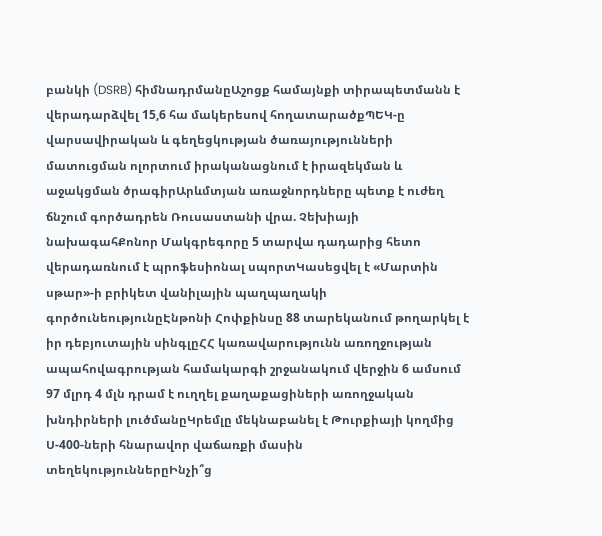բանկի (DSRB) հիմնադրմանըԱշոցք համայնքի տիրապետմանն է վերադարձվել 15,6 հա մակերեսով հողատարածքՊԵԿ-ը վարսավիրական և գեղեցկության ծառայությունների մատուցման ոլորտում իրականացնում է իրազեկման և աջակցման ծրագիրԱրևմտյան առաջնորդները պետք է ուժեղ ճնշում գործադրեն Ռուսաստանի վրա. Չեխիայի նախագահՔոնոր Մակգրեգորը 5 տարվա դադարից հետո վերադառնում է պրոֆեսիոնալ սպորտԿասեցվել է «Մարտին սթար»-ի բրիկետ վանիլային պաղպաղակի գործունեությունըԷնթոնի Հոփքինսը 88 տարեկանում թողարկել է իր դեբյուտային սինգլըՀՀ կառավարությունն առողջության ապահովագրության համակարգի շրջանակում վերջին 6 ամսում 97 մլրդ 4 մլն դրամ է ուղղել քաղաքացիների առողջական խնդիրների լուծմանըԿրեմլը մեկնաբանել է Թուրքիայի կողմից Ս-400-ների հնարավոր վաճառքի մասին տեղեկություններըԻնչի՞ց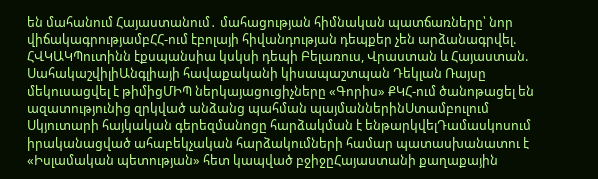են մահանում Հայաստանում․ մահացության հիմնական պատճառները՝ նոր վիճակագրությամբՀՀ-ում էբոլայի հիվանդության դեպքեր չեն արձանագրվել. ՀՎԿԱԿՊուտինն էքսպանսիա կսկսի դեպի Բելառուս, Վրաստան և Հայաստան. ՍահակաշվիլիԱնգլիայի հավաքականի կիսապաշտպան Դեկլան Ռայսը մեկուսացվել է թիմիցՄԻՊ ներկայացուցիչները «Գորիս» ՔԿՀ-ում ծանոթացել են ազատությունից զրկված անձանց պահման պայմաններինՍտամբուլում Սկյուտարի հայկական գերեզմանոցը հարձակման է ենթարկվելԴամասկոսում իրականացված ահաբեկչական հարձակումների համար պատասխանատու է «Իսլամական պետության» հետ կապված բջիջըՀայաստանի քաղաքային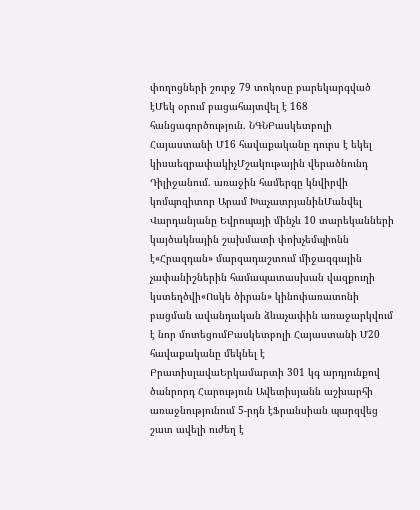փողոցների շուրջ 79 տոկոսը բարեկարգված էՄեկ օրում բացահայտվել է 168 հանցագործություն. ՆԳՆԲասկետբոլի Հայաստանի Մ16 հավաքականը դուրս է եկել կիսաեզրափակիչՄշակութային վերածնունդ Դիլիջանում. առաջին համերգը կնվիրվի կոմպոզիտոր Արամ ԽաչատրյանինՄանվել Վարդանյանը Եվրոպայի մինչև 10 տարեկանների կայծակնային շախմատի փոխչեմպիոնն է«Հրազդան» մարզադաշտում միջազգային չափանիշներին համապատասխան վազքուղի կստեղծվի«Ոսկե ծիրան» կինոփառատոնի բացման ավանդական ձևաչափին առաջարկվում է նոր մոտեցումԲասկետբոլի Հայաստանի Մ20 հավաքականը մեկնել է ԲրատիսլավաԵրկամարտի 301 կգ արդյունքով ծանրորդ Հարություն Ավետիսյանն աշխարհի առաջնությունում 5-րդն էՖրանսիան պարզվեց շատ ավելի ուժեղ է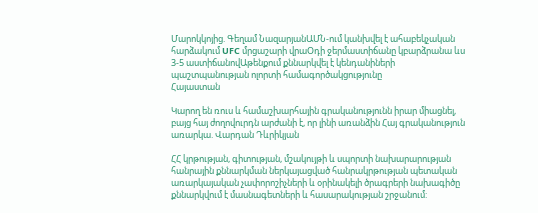Մարոկկոյից. Գեղամ ՆազարյանԱՄՆ-ում կանխվել է ահաբեկչական հարձակում UFC մրցաշարի վրաՕդի ջերմաստիճանը կբարձրանա ևս 3-5 աստիճանովԱթենքում քննարկվել է կենդանիների պաշտպանության ոլորտի համագործակցությունը
Հայաստան

Կարող են ռուս և համաշխարհային գրականությունն իրար միացնել, բայց հայ ժողովուրդն արժանի է, որ լինի առանձին Հայ գրականություն առարկա. Վարդան Դևրիկյան

ՀՀ կրթության, գիտության, մշակույթի և սպորտի նախարարության հանրային քննարկման ներկայացված հանրակրթության պետական առարկայական չափորոշիչների և օրինակելի ծրագրերի նախագիծը քննարկվում է մասնագետների և հասարակության շրջանում: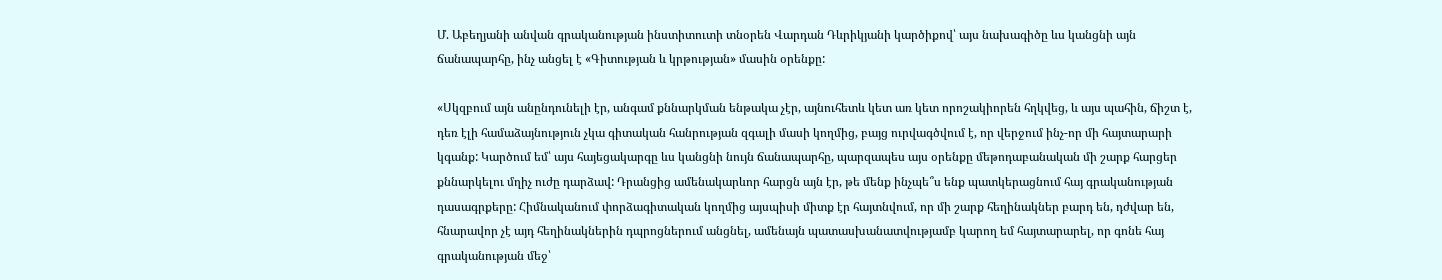Մ. Աբեղյանի անվան գրականության ինստիտուտի տնօրեն Վարդան Դևրիկյանի կարծիքով՝ այս նախագիծը ևս կանցնի այն ճանապարհը, ինչ անցել է «Գիտության և կրթության» մասին օրենքը:

«Սկզբում այն անընդունելի էր, անգամ քննարկման ենթակա չէր, այնուհետև կետ առ կետ որոշակիորեն հղկվեց, և այս պահին, ճիշտ է, դեռ էլի համաձայնություն չկա գիտական հանրության զգալի մասի կողմից, բայց ուրվագծվում է, որ վերջում ինչ-որ մի հայտարարի կգանք: Կարծում եմ՝ այս հայեցակարգը ևս կանցնի նույն ճանապարհը, պարզապես այս օրենքը մեթոդաբանական մի շարք հարցեր քննարկելու մղիչ ուժը դարձավ: Դրանցից ամենակարևոր հարցն այն էր, թե մենք ինչպե՞ս ենք պատկերացնում հայ գրականության դասագրքերը: Հիմնականում փորձագիտական կողմից այսպիսի միտք էր հայտնվում, որ մի շարք հեղինակներ բարդ են, դժվար են, հնարավոր չէ այդ հեղինակներին դպրոցներում անցնել, ամենայն պատասխանատվությամբ կարող եմ հայտարարել, որ գոնե հայ գրականության մեջ՝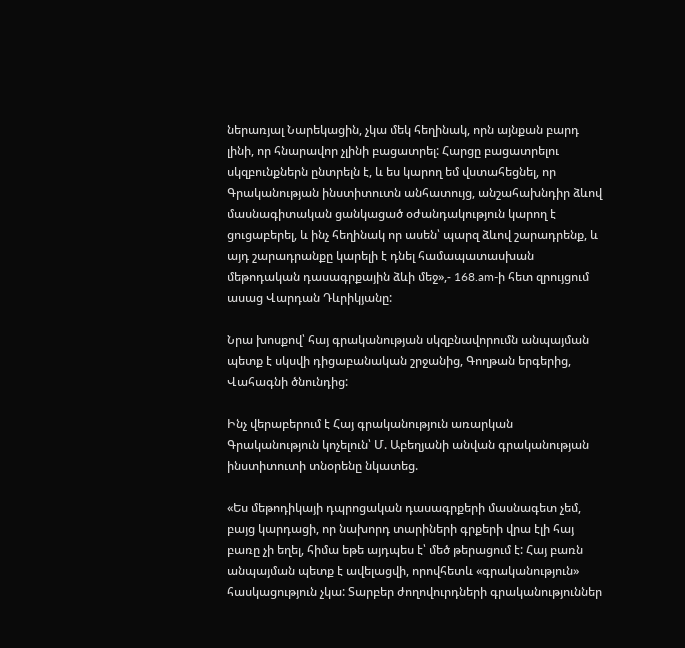ներառյալ Նարեկացին, չկա մեկ հեղինակ, որն այնքան բարդ լինի, որ հնարավոր չլինի բացատրել: Հարցը բացատրելու սկզբունքներն ընտրելն է, և ես կարող եմ վստահեցնել, որ Գրականության ինստիտուտն անհատույց, անշահախնդիր ձևով մասնագիտական ցանկացած օժանդակություն կարող է ցուցաբերել, և ինչ հեղինակ որ ասեն՝ պարզ ձևով շարադրենք, և այդ շարադրանքը կարելի է դնել համապատասխան մեթոդական դասագրքային ձևի մեջ»,- 168.am-ի հետ զրույցում ասաց Վարդան Դևրիկյանը:

Նրա խոսքով՝ հայ գրականության սկզբնավորումն անպայման պետք է սկսվի դիցաբանական շրջանից, Գողթան երգերից, Վահագնի ծնունդից:

Ինչ վերաբերում է Հայ գրականություն առարկան Գրականություն կոչելուն՝ Մ. Աբեղյանի անվան գրականության ինստիտուտի տնօրենը նկատեց.

«Ես մեթոդիկայի դպրոցական դասագրքերի մասնագետ չեմ, բայց կարդացի, որ նախորդ տարիների գրքերի վրա էլի հայ բառը չի եղել, հիմա եթե այդպես է՝ մեծ թերացում է: Հայ բառն անպայման պետք է ավելացվի, որովհետև «գրականություն» հասկացություն չկա: Տարբեր ժողովուրդների գրականություններ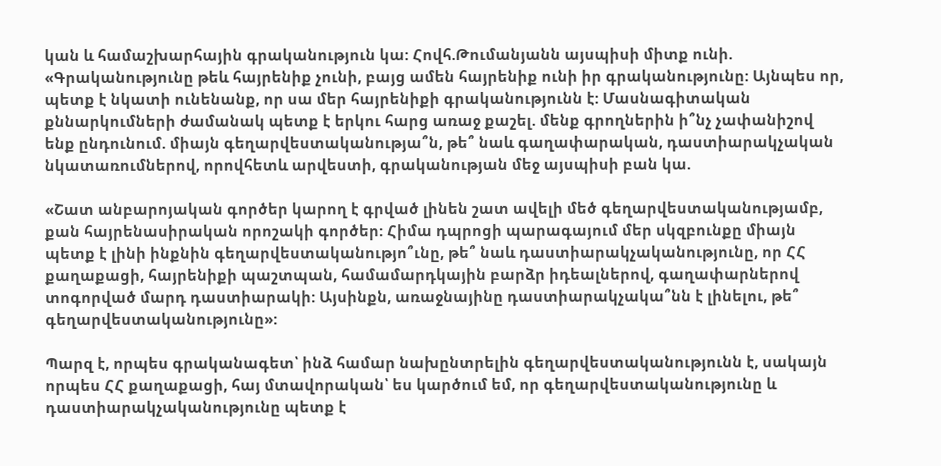կան և համաշխարհային գրականություն կա: Հովհ.Թումանյանն այսպիսի միտք ունի. «Գրականությունը թեև հայրենիք չունի, բայց ամեն հայրենիք ունի իր գրականությունը: Այնպես որ, պետք է նկատի ունենանք, որ սա մեր հայրենիքի գրականությունն է: Մասնագիտական քննարկումների ժամանակ պետք է երկու հարց առաջ քաշել. մենք գրողներին ի՞նչ չափանիշով ենք ընդունում. միայն գեղարվեստականությա՞ն, թե՞ նաև գաղափարական, դաստիարակչական նկատառումներով, որովհետև արվեստի, գրականության մեջ այսպիսի բան կա.

«Շատ անբարոյական գործեր կարող է գրված լինեն շատ ավելի մեծ գեղարվեստականությամբ, քան հայրենասիրական որոշակի գործեր: Հիմա դպրոցի պարագայում մեր սկզբունքը միայն պետք է լինի ինքնին գեղարվեստականությո՞ւնը, թե՞ նաև դաստիարակչականությունը, որ ՀՀ քաղաքացի, հայրենիքի պաշտպան, համամարդկային բարձր իդեալներով, գաղափարներով տոգորված մարդ դաստիարակի: Այսինքն, առաջնայինը դաստիարակչակա՞նն է լինելու, թե՞ գեղարվեստականությունը»:

Պարզ է, որպես գրականագետ՝ ինձ համար նախընտրելին գեղարվեստականությունն է, սակայն որպես ՀՀ քաղաքացի, հայ մտավորական՝ ես կարծում եմ, որ գեղարվեստականությունը և դաստիարակչականությունը պետք է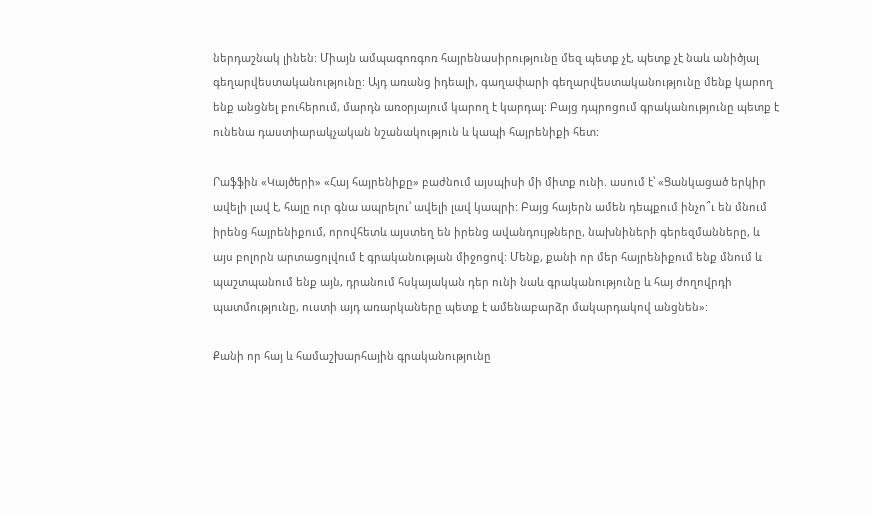ներդաշնակ լինեն: Միայն ամպագոռգոռ հայրենասիրությունը մեզ պետք չէ, պետք չէ նաև անիծյալ գեղարվեստականությունը: Այդ առանց իդեալի, գաղափարի գեղարվեստականությունը մենք կարող ենք անցնել բուհերում, մարդն առօրյայում կարող է կարդալ: Բայց դպրոցում գրականությունը պետք է ունենա դաստիարակչական նշանակություն և կապի հայրենիքի հետ:

Րաֆֆին «Կայծերի» «Հայ հայրենիքը» բաժնում այսպիսի մի միտք ունի. ասում է՝ «Ցանկացած երկիր ավելի լավ է, հայը ուր գնա ապրելու՝ ավելի լավ կապրի: Բայց հայերն ամեն դեպքում ինչո՞ւ են մնում իրենց հայրենիքում, որովհետև այստեղ են իրենց ավանդույթները, նախնիների գերեզմանները, և այս բոլորն արտացոլվում է գրականության միջոցով: Մենք, քանի որ մեր հայրենիքում ենք մնում և պաշտպանում ենք այն, դրանում հսկայական դեր ունի նաև գրականությունը և հայ ժողովրդի պատմությունը, ուստի այդ առարկաները պետք է ամենաբարձր մակարդակով անցնեն»:

Քանի որ հայ և համաշխարհային գրականությունը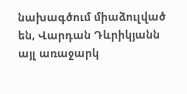նախագծում միաձուլված են, Վարդան Դևրիկյանն այլ առաջարկ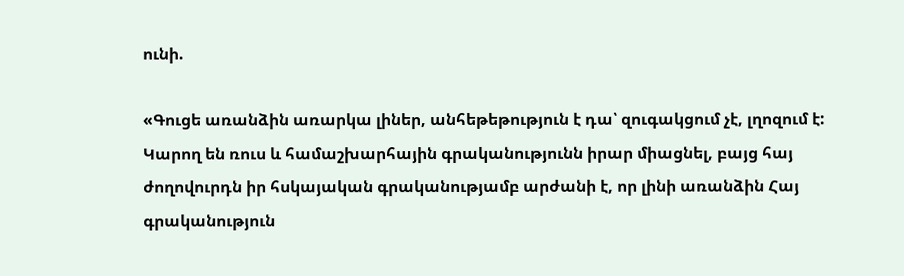ունի.

«Գուցե առանձին առարկա լիներ, անհեթեթություն է դա՝ զուգակցում չէ, լղոզում է: Կարող են ռուս և համաշխարհային գրականությունն իրար միացնել, բայց հայ ժողովուրդն իր հսկայական գրականությամբ արժանի է, որ լինի առանձին Հայ գրականություն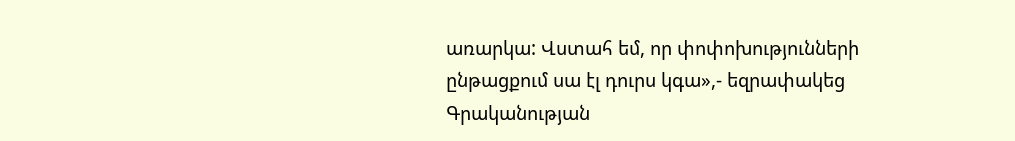առարկա: Վստահ եմ, որ փոփոխությունների ընթացքում սա էլ դուրս կգա»,- եզրափակեց Գրականության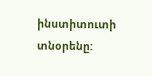ինստիտուտի տնօրենը: